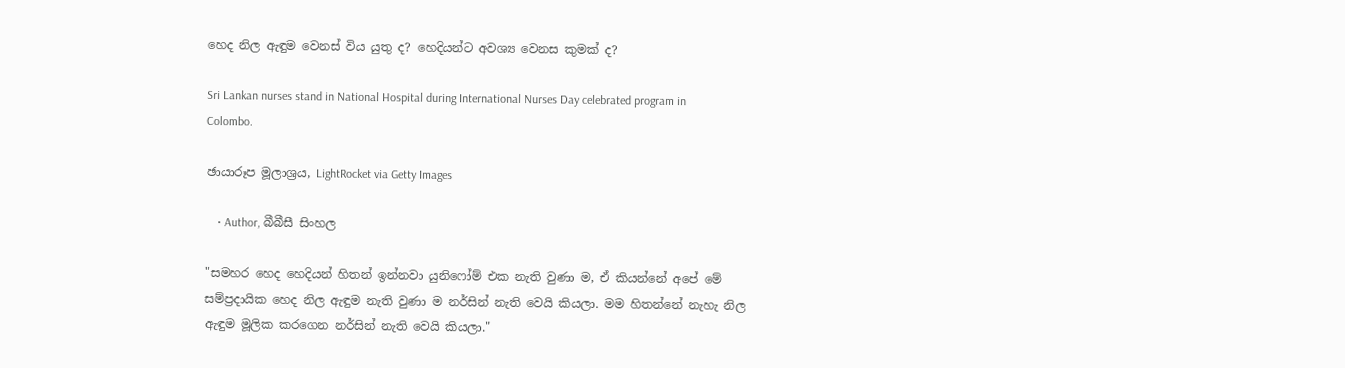හෙද නිල ඇඳුම වෙනස් විය යුතු ද? හෙදියන්ට අවශ්‍ය වෙනස කුමක් ද?

Sri Lankan nurses stand in National Hospital during International Nurses Day celebrated program in Colombo.

ඡායාරූප මූලාශ්‍රය, LightRocket via Getty Images

    • Author, බීබීසී සිංහල

"සමහර හෙද හෙදියන් හිතන් ඉන්නවා යුනිෆෝම් එක නැති වුණා ම, ඒ කියන්නේ අපේ මේ සම්ප්‍රදායික හෙද නිල ඇඳුම නැති වුණා ම නර්සින් නැති වෙයි කියලා. මම හිතන්නේ නැහැ නිල ඇඳුම මූලික කරගෙන නර්සින් නැති වෙයි කියලා."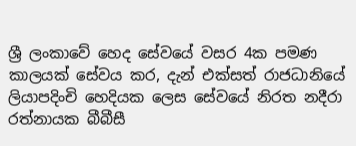ශ්‍රී ලංකාවේ හෙද සේවයේ වසර 4ක පමණ කාලයක් සේවය කර, දැන් එක්සත් රාජධානියේ ලියාපදිංචි හෙදියක ලෙස සේවයේ නිරත නදීරා රත්නායක බීබීසී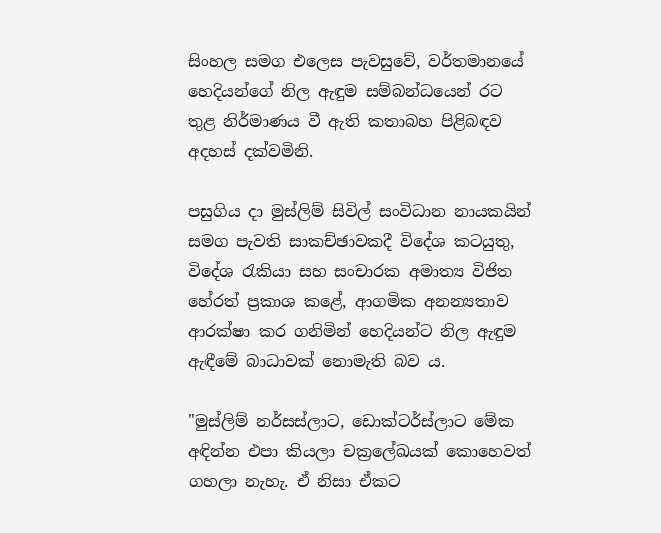සිංහල සමග එලෙස පැවසුවේ, වර්තමානයේ හෙදියන්ගේ නිල ඇඳුම සම්බන්ධයෙන් රට තුළ නිර්මාණය වී ඇති කතාබහ පිළිබඳව අදහස් දක්වමිනි.

පසුගිය දා මුස්ලිම් සිවිල් සංවිධාන නායකයින් සමග පැවති සාකච්ඡාවකදී විදේශ කටයුතු, විදේශ රැකියා සහ සංචාරක අමාත්‍ය විජිත හේරත් ප්‍රකාශ කළේ, ආගමික අනන්‍යතාව ආරක්ෂා කර ගනිමින් හෙදියන්ට නිල ඇඳුම ඇඳීමේ බාධාවක් නොමැති බව ය.

"මුස්ලිම් නර්සස්ලාට, ඩොක්ටර්ස්ලාට මේක අඳින්න එපා කියලා චක්‍රලේඛයක් කොහෙවත් ගහලා නැහැ. ඒ නිසා ඒකට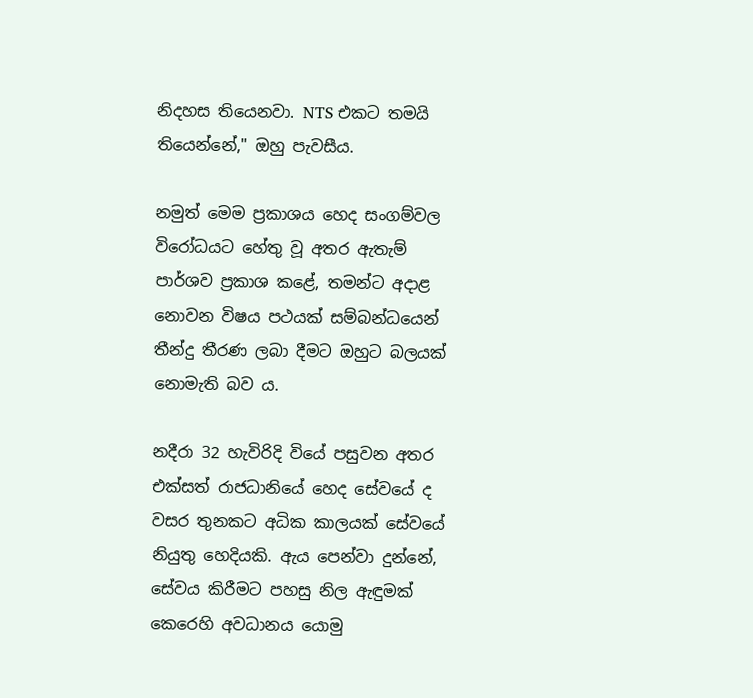නිදහස තියෙනවා. NTS එකට තමයි තියෙන්නේ," ඔහු පැවසීය.

නමුත් මෙම ප්‍රකාශය හෙද සංගම්වල විරෝධයට හේතු වූ අතර ඇතැම් පාර්ශව ප්‍රකාශ කළේ, තමන්ට අදාළ නොවන විෂය පථයක් සම්බන්ධයෙන් තීන්දු තීරණ ලබා දීමට ඔහුට බලයක් නොමැති බව ය.

නදීරා 32 හැවිරිදි වියේ පසුවන අතර එක්සත් රාජධානියේ හෙද සේවයේ ද වසර තුනකට අධික කාලයක් සේවයේ නියුතු හෙදියකි. ඇය පෙන්වා දුන්නේ, සේවය කිරීමට පහසු නිල ඇඳුමක් කෙරෙහි අවධානය යොමු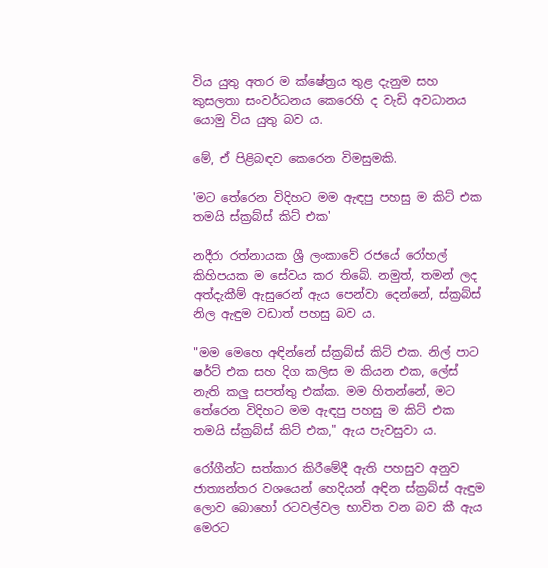විය යුතු අතර ම ක්ෂේත්‍රය තුළ දැනුම සහ කුසලතා සංවර්ධනය කෙරෙහි ද වැඩි අවධානය යොමු විය යුතු බව ය.

මේ, ඒ පිළිබඳව කෙරෙන විමසුමකි.

'මට තේරෙන විදිහට මම ඇඳපු පහසු ම කිට් එක තමයි ස්ක්‍රබ්ස් කිට් එක'

නදීරා රත්නායක ශ්‍රී ලංකාවේ රජයේ රෝහල් කිහිපයක ම සේවය කර තිබේ. නමුත්, තමන් ලද අත්දැකීම් ඇසුරෙන් ඇය පෙන්වා දෙන්නේ, ස්ක්‍රබ්ස් නිල ඇඳුම වඩාත් පහසු බව ය.

"මම මෙහෙ අඳින්නේ ස්ක්‍රබ්ස් කිට් එක. නිල් පාට ෂර්ට් එක සහ දිග කලිස ම කියන එක, ලේස් නැති කලු සපත්තු එක්ක. මම හිතන්නේ, මට තේරෙන විදිහට මම ඇඳපු පහසු ම කිට් එක තමයි ස්ක්‍රබ්ස් කිට් එක," ඇය පැවසුවා ය.

රෝගීන්ට සත්කාර කිරීමේදී ඇති පහසුව අනුව ජාත්‍යන්තර වශයෙන් හෙදියන් අඳින ස්ක්‍රබ්ස් ඇඳුම ලොව බොහෝ රටවල්වල භාවිත වන බව කී ඇය මෙරට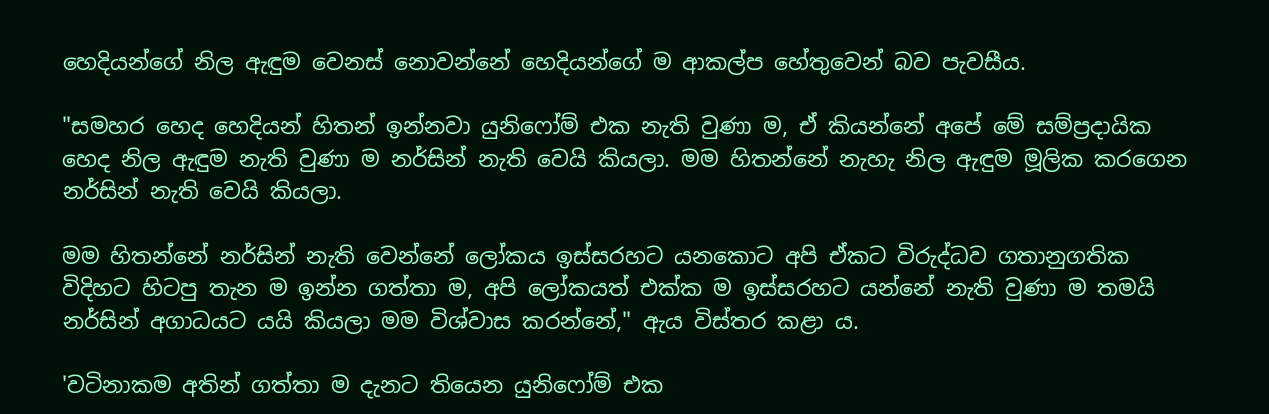හෙදියන්ගේ නිල ඇඳුම වෙනස් නොවන්නේ හෙදියන්ගේ ම ආකල්ප හේතුවෙන් බව පැවසීය.

"සමහර හෙද හෙදියන් හිතන් ඉන්නවා යුනිෆෝම් එක නැති වුණා ම, ඒ කියන්නේ අපේ මේ සම්ප්‍රදායික හෙද නිල ඇඳුම නැති වුණා ම නර්සින් නැති වෙයි කියලා. මම හිතන්නේ නැහැ නිල ඇඳුම මූලික කරගෙන නර්සින් නැති වෙයි කියලා.

මම හිතන්නේ නර්සින් නැති වෙන්නේ ලෝකය ඉස්සරහට යනකොට අපි ඒකට විරුද්ධව ගතානුගතික විදිහට හිටපු තැන ම ඉන්න ගත්තා ම, අපි ලෝකයත් එක්ක ම ඉස්සරහට යන්නේ නැති වුණා ම තමයි නර්සින් අගාධයට යයි කියලා මම විශ්වාස කරන්නේ," ඇය විස්තර කළා ය.

'වටිනාකම අතින් ගත්තා ම දැනට තියෙන යුනිෆෝම් එක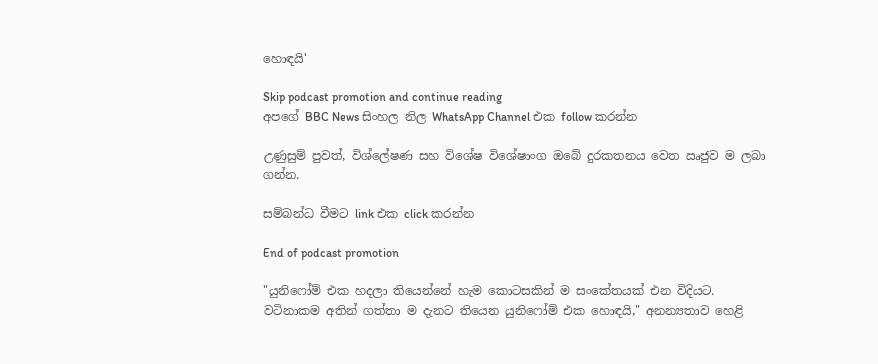හොඳයි'

Skip podcast promotion and continue reading
අපගේ BBC News සිංහල නිල WhatsApp Channel එක follow කරන්න

උණුසුම් පුවත්, විශ්ලේෂණ සහ විශේෂ විශේෂාංග ඔබේ දුරකතනය වෙත ඍජුව ම ලබා ගන්න.

සම්බන්ධ වීමට link එක click කරන්න

End of podcast promotion

"යුනිෆෝම් එක හදලා තියෙන්නේ හැම කොටසකින් ම සංකේතයක් එන විදියට. වටිනාකම අතින් ගත්තා ම දැනට තියෙන යුනිෆෝම් එක හොඳයි," අනන්‍යතාව හෙළි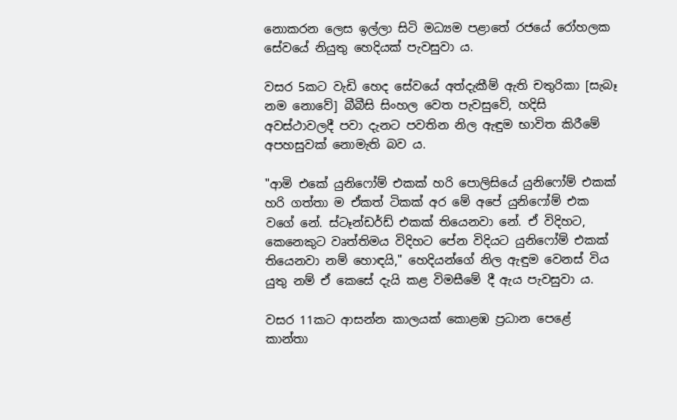නොකරන ලෙස ඉල්ලා සිටි මධ්‍යම පළාතේ රජයේ රෝහලක සේවයේ නියුතු හෙදියක් පැවසුවා ය.

වසර 5කට වැඩි හෙද සේවයේ අත්දැකීම් ඇති චතුරිකා [සැබෑ නම නොවේ] බීබීසි සිංහල වෙත පැවසුවේ, හදිසි අවස්ථාවලදී පවා දැනට පවතින නිල ඇඳුම භාවිත කිරීමේ අපහසුවක් නොමැති බව ය.

"ආමි එකේ යුනිෆෝම් එකක් හරි පොලිසියේ යුනිෆෝම් එකක් හරි ගත්තා ම ඒකත් ටිකක් අර මේ අපේ යුනිෆෝම් එක වගේ නේ. ස්ටෑන්ඩර්ඩ් එකක් තියෙනවා නේ. ඒ විදිහට, කෙනෙකුට වෘත්තිමය විදිහට පේන විදියට යුනිෆෝම් එකක් තියෙනවා නම් හොඳයි," හෙදියන්ගේ නිල ඇඳුම වෙනස් විය යුතු නම් ඒ කෙසේ දැයි කළ විමසීමේ දී ඇය පැවසුවා ය.

වසර 11කට ආසන්න කාලයක් කොළඹ ප්‍රධාන පෙළේ කාන්තා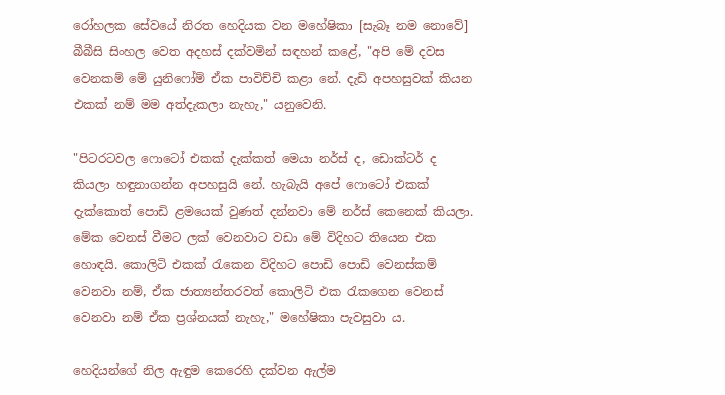රෝහලක සේවයේ නිරත හෙදියක වන මහේෂිකා [සැබෑ නම නොවේ] බීබීසි සිංහල වෙත අදහස් දක්වමින් සඳහන් කළේ, "අපි මේ දවස වෙනකම් මේ යුනිෆෝම් ඒක පාවිච්චි කළා නේ. දැඩි අපහසුවක් කියන එකක් නම් මම අත්දැකලා නැහැ," යනුවෙනි.

"පිටරටවල ෆොටෝ එකක් දැක්කත් මෙයා නර්ස් ද, ඩොක්ටර් ද කියලා හඳුනාගන්න අපහසුයි නේ. හැබැයි අපේ ෆොටෝ එකක් දැක්කොත් පොඩි ළමයෙක් වුණත් දන්නවා මේ නර්ස් කෙනෙක් කියලා. මේක වෙනස් වීමට ලක් වෙනවාට වඩා මේ විදිහට තියෙන එක හොඳයි. කොලිටි එකක් රැකෙන විදිහට පොඩි පොඩි වෙනස්කම් වෙනවා නම්, ඒක ජාත්‍යන්තරවත් කොලිටි එක රැකගෙන වෙනස් වෙනවා නම් ඒක ප්‍රශ්නයක් නැහැ," මහේෂිකා පැවසුවා ය.

හෙදියන්ගේ නිල ඇඳුම කෙරෙහි දක්වන ඇල්ම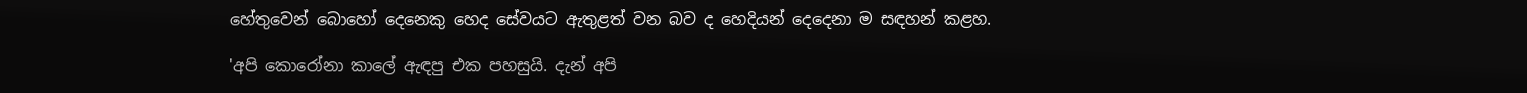හේතුවෙන් බොහෝ දෙනෙකු හෙද සේවයට ඇතුළත් වන බව ද හෙදියන් දෙදෙනා ම සඳහන් කළහ.

'අපි කොරෝනා කාලේ ඇඳපු එක පහසුයි. දැන් අපි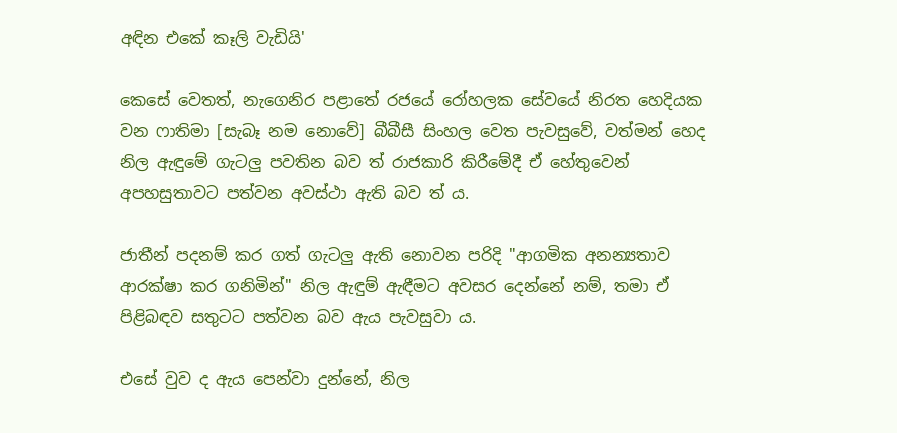අඳින එකේ කෑලි වැඩියි'

කෙසේ වෙතත්, නැගෙනිර පළාතේ රජයේ රෝහලක සේවයේ නිරත හෙදියක වන ෆාතිමා [සැබෑ නම නොවේ] බීබීසී සිංහල වෙත පැවසුවේ, වත්මන් හෙද නිල ඇඳුමේ ගැටලු පවතින බව ත් රාජකාරි කිරීමේදී ඒ හේතුවෙන් අපහසුතාවට පත්වන අවස්ථා ඇති බව ත් ය.

ජාතීන් පදනම් කර ගත් ගැටලු ඇති නොවන පරිදි "ආගමික අනන්‍යතාව ආරක්ෂා කර ගනිමින්" නිල ඇඳුම් ඇඳීමට අවසර දෙන්නේ නම්, තමා ඒ පිළිබඳව සතුටට පත්වන බව ඇය පැවසුවා ය.

එසේ වුව ද ඇය පෙන්වා දුන්නේ, නිල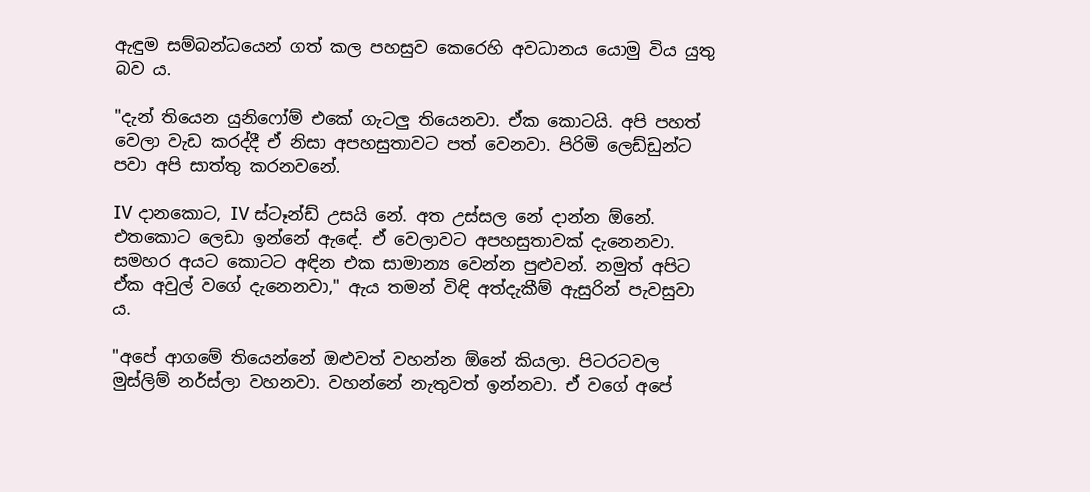ඇඳුම සම්බන්ධයෙන් ගත් කල පහසුව කෙරෙහි අවධානය යොමු විය යුතු බව ය.

"දැන් තියෙන යුනිෆෝම් එකේ ගැටලු තියෙනවා. ඒක කොටයි. අපි පහත් වෙලා වැඩ කරද්දී ඒ නිසා අපහසුතාවට පත් වෙනවා. පිරිමි ලෙඩ්ඩුන්ට පවා අපි සාත්තු කරනවනේ.

IV දානකොට, IV ස්ටෑන්ඩ් උසයි නේ. අත උස්සල නේ දාන්න ඕනේ. එතකොට ලෙඩා ඉන්නේ ඇඳේ. ඒ වෙලාවට අපහසුතාවක් දැනෙනවා. සමහර අයට කොටට අඳින එක සාමාන්‍ය වෙන්න පුළුවන්. නමුත් අපිට ඒක අවුල් වගේ දැනෙනවා," ඇය තමන් විඳි අත්දැකීම් ඇසුරින් පැවසුවා ය.

"අපේ ආගමේ තියෙන්නේ ඔළුවත් වහන්න ඕනේ කියලා. පිටරටවල මුස්ලිම් නර්ස්ලා වහනවා. වහන්නේ නැතුවත් ඉන්නවා. ඒ වගේ අපේ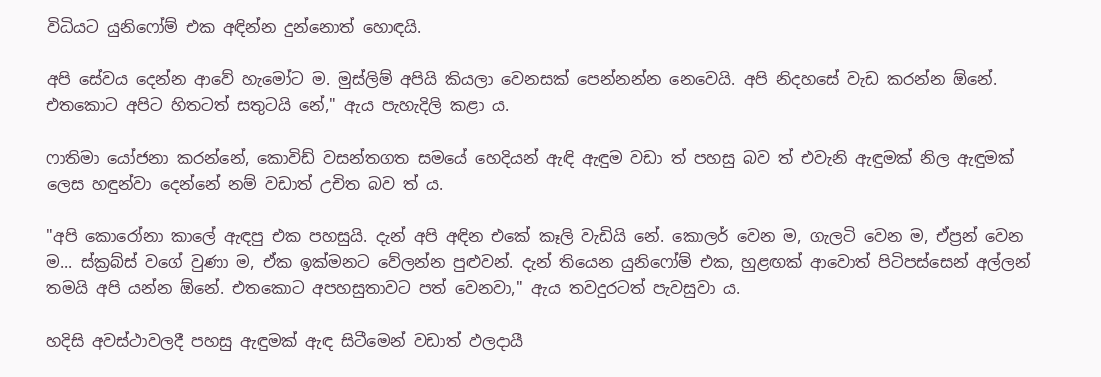විධියට යුනිෆෝම් එක අඳින්න දුන්නොත් හොඳයි.

අපි සේවය දෙන්න ආවේ හැමෝට ම. මුස්ලිම් අපියි කියලා වෙනසක් පෙන්නන්න නෙවෙයි. අපි නිදහසේ වැඩ කරන්න ඕනේ. එතකොට අපිට හිතටත් සතුටයි නේ," ඇය පැහැදිලි කළා ය.

ෆාතිමා යෝජනා කරන්නේ, කොවිඩ් වසන්තගත සමයේ හෙදියන් ඇඳි ඇඳුම වඩා ත් පහසු බව ත් එවැනි ඇඳුමක් නිල ඇඳුමක් ලෙස හඳුන්වා දෙන්නේ නම් වඩාත් උචිත බව ත් ය.

"අපි කොරෝනා කාලේ ඇඳපු එක පහසුයි. දැන් අපි අඳින එකේ කෑලි වැඩියි නේ. කොලර් වෙන ම, ගැලටි වෙන ම, ඒප්‍රන් වෙන ම... ස්ක්‍රබ්ස් වගේ වුණා ම, ඒක ඉක්මනට වේලන්න පුළුවන්. දැන් තියෙන යුනිෆෝම් එක, හුළඟක් ආවොත් පිටිපස්සෙන් අල්ලන් තමයි අපි යන්න ඕනේ. එතකොට අපහසුතාවට පත් වෙනවා," ඇය තවදුරටත් පැවසුවා ය.

හදිසි අවස්ථාවලදී පහසු ඇඳුමක් ඇඳ සිටීමෙන් වඩාත් ඵලදායී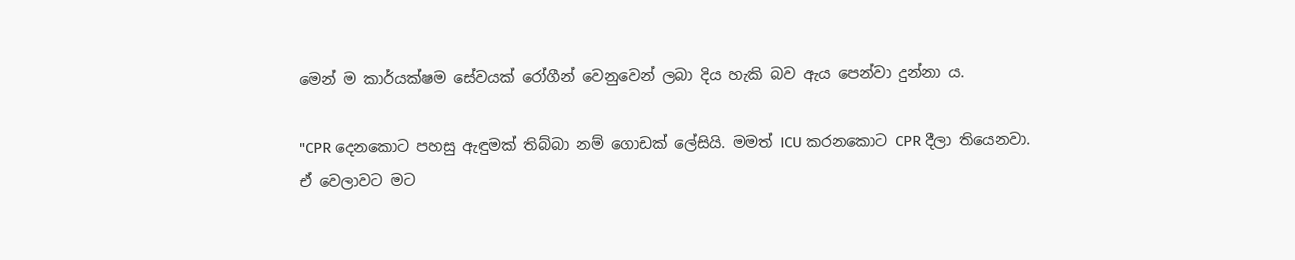මෙන් ම කාර්යක්ෂම සේවයක් රෝගීන් වෙනුවෙන් ලබා දිය හැකි බව ඇය පෙන්වා දුන්නා ය.

"CPR දෙනකොට පහසු ඇඳුමක් තිබ්බා නම් ගොඩක් ලේසියි. මමත් ICU කරනකොට CPR දීලා තියෙනවා. ඒ වෙලාවට මට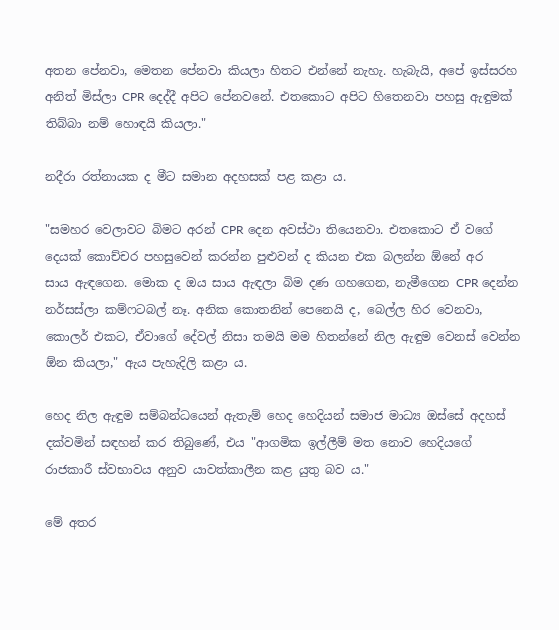අතන පේනවා, මෙතන පේනවා කියලා හිතට එන්නේ නැහැ. හැබැයි, අපේ ඉස්සරහ අනිත් මිස්ලා CPR දෙද්දී අපිට පේනවනේ. එතකොට අපිට හිතෙනවා පහසු ඇඳුමක් තිබ්බා නම් හොඳයි කියලා."

නදීරා රත්නායක ද මීට සමාන අදහසක් පළ කළා ය.

"සමහර වෙලාවට බිමට අරන් CPR දෙන අවස්ථා තියෙනවා. එතකොට ඒ වගේ දෙයක් කොච්චර පහසුවෙන් කරන්න පුළුවන් ද කියන එක බලන්න ඕනේ අර සාය ‍ඇඳගෙන. මොක ද ඔය සාය ඇඳලා බිම දණ ගහගෙන, නැමීගෙන CPR දෙන්න නර්සස්ලා කම්ෆටබල් නෑ. අනික කොතනින් පෙනෙයි ද, බෙල්ල හිර වෙනවා, කොලර් එකට, ඒවාගේ දේවල් නිසා තමයි මම හිතන්නේ නිල ඇඳුම වෙනස් වෙන්න ඕන කියලා," ඇය පැහැදිලි කළා ය.

හෙද නිල ඇඳුම සම්බන්ධයෙන් ඇතැම් හෙද හෙදියන් සමාජ මාධ්‍ය ඔස්සේ අදහස් දක්වමින් සඳහන් කර තිබුණේ, එය "ආගමික ඉල්ලීම් මත නොව හෙදියගේ රාජකාරී ස්වභාවය අනුව යාවත්කාලීන කළ යුතු බව ය."

මේ අතර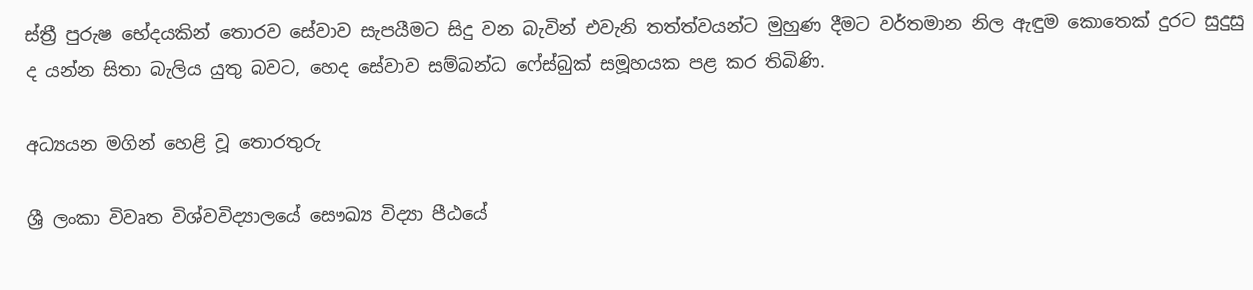ස්ත්‍රී පුරුෂ භේදයකින් තොරව සේවාව සැපයීමට සිදු වන බැවින් එවැනි තත්ත්වයන්ට මුහුණ දීමට වර්තමාන නිල ඇඳුම කොතෙක් දුරට සුදුසු ද යන්න සිතා බැලිය යුතු බවට, හෙද සේවාව සම්බන්ධ ෆේස්බුක් සමූහයක පළ කර තිබිණි.

අධ්‍යයන මගින් හෙළි වූ තොරතුරු

ශ්‍රී ලංකා විවෘත විශ්වවිද්‍යාලයේ සෞඛ්‍ය විද්‍යා පීඨයේ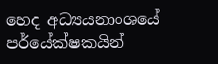හෙද අධ්‍යයනාංශයේ පර්යේක්ෂකයින්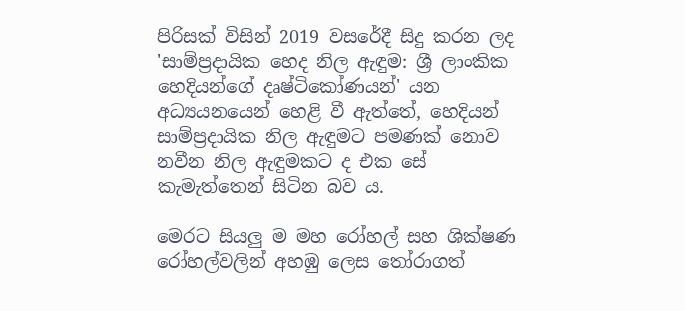පිරිසක් විසින් 2019 වසරේදී සිදු කරන ලද 'සාම්ප්‍රදායික හෙද නිල ඇඳුම: ශ්‍රී ලාංකික හෙදියන්ගේ දෘෂ්ටිකෝණයන්' යන අධ්‍යයනයෙන් හෙළි වී ඇත්තේ, හෙදියන් සාම්ප්‍රදායික නිල ඇඳුමට පමණක් නොව නවීන නිල ඇඳුමකට ද එක සේ කැමැත්තෙන් සිටින බව ය.

මෙරට සියලු ම මහ රෝහල් සහ ශික්ෂණ රෝහල්වලින් අහඹු ලෙස තෝරාගත්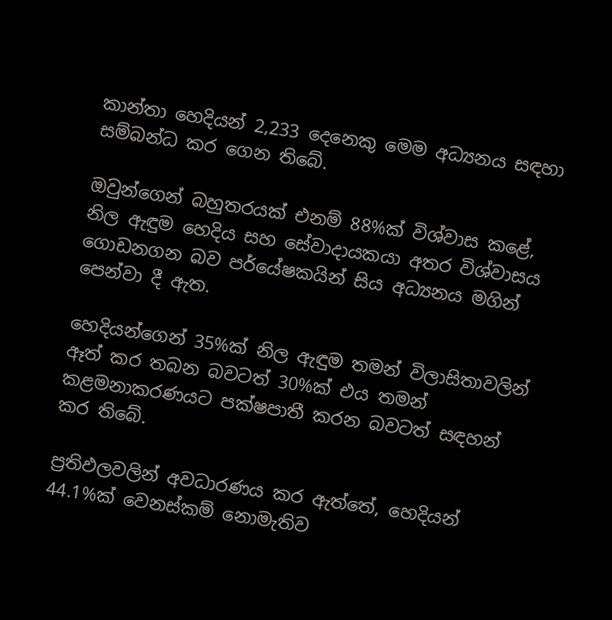කාන්තා හෙදියන් 2,233 දෙනෙකු මෙම අධ්‍යනය සඳහා සම්බන්ධ කර ගෙන තිබේ.

ඔවුන්ගෙන් බහුතරයක් එනම් 88%ක් විශ්වාස කළේ, නිල ඇඳුම හෙදිය සහ සේවාදායකයා අතර විශ්වාසය ගොඩනගන බව පර්යේෂකයින් සිය අධ්‍යනය මගින් පෙන්වා දී ඇත.

හෙදියන්ගෙන් 35%ක් නිල ඇඳුම තමන් විලාසිතාවලින් ඈත් කර තබන බවටත් 30%ක් එය තමන් කළමනාකරණයට පක්ෂපාතී කරන බවටත් සඳහන් කර තිබේ.

ප්‍රතිඵලවලින් අවධාරණය කර ඇත්තේ, හෙදියන් 44.1%ක් වෙනස්කම් නොමැතිව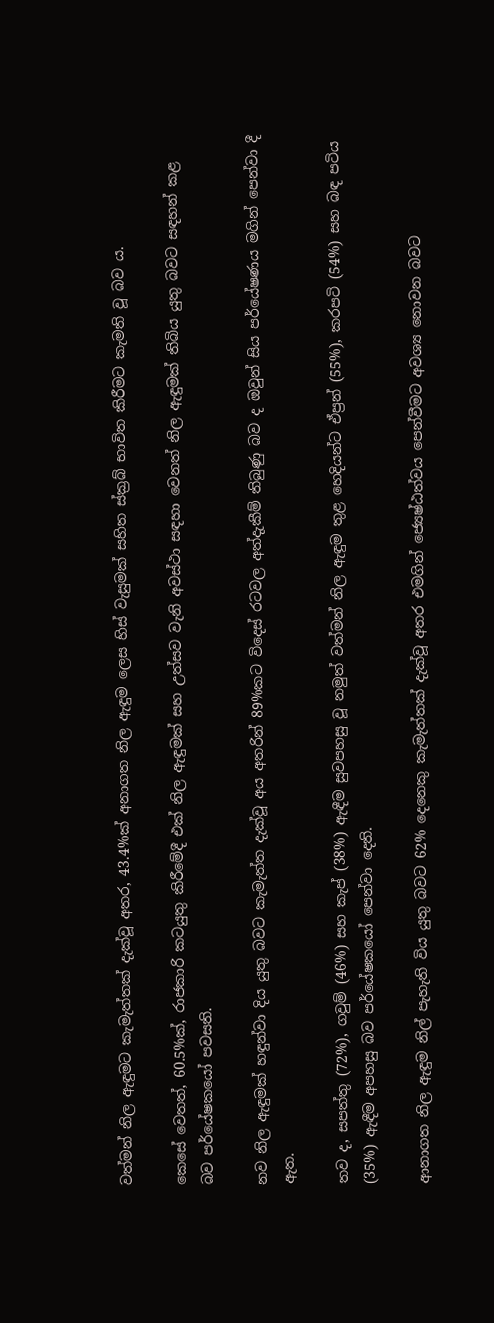වත්මන් නිල ඇඳුමට කැමැත්තක් දැක්වූ අතර, 43.4%ක් අනාගත නිල ඇඳුම ලෙස හිස් වැසුමක් සහිත ස්ක්‍රබ් භාවිත කිරීමට කැමති වූ බව ය.

කෙසේ වෙතත්, 60.5%ක්, රාජකාරි කටයුතු කිරීමේදී එක් නිල ඇඳුමක් සහ උත්සව වැනි අවස්ථා සඳහා වෙනත් නිල ඇඳුමක් තිබිය යුතු බවට සඳහන් කළ බව පර්යේෂකයෝ පවසති.

නව නිල ඇඳුමක් හඳුන්වා දිය යුතු බවට කැමැත්ත දැක්වූ අය අතරින් 89%කට විදෙස් රටවල අත්දැකීම් තිබුණු බව ද ඔවුන් සිය පර්යේෂණය මගින් පෙන්වා දී ඇත.

තව ද, සපත්තු (72%), ගවුම් (46%) සහ කැප් (38%) ඇඳීම සුවපහසු වූ නමුත් වත්මන් නිල ඇඳුම තුළ හෙදියන්ට ඒප්‍රන් (55%), කරපටි (54%) සහ බඳ පටිය (35%) ඇඳීම අපහසු බව පර්යේෂකයෝ පෙන්වා දෙති.

ආනාගත නිල ඇඳුම නිල් පැහැති විය යුතු බවට 62% දෙනෙකු කැමැත්තක් දැක්වූ අතර එමගින් ජ්‍යෙෂ්ඨත්වය පෙන්වීමට අවශ්‍ය නොවන බවට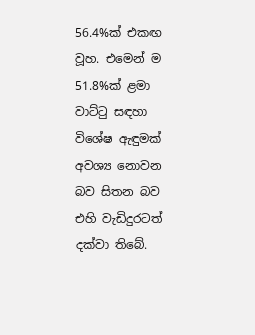56.4%ක් එකඟ වූහ. එමෙන් ම 51.8%ක් ළමා වාට්ටු සඳහා විශේෂ ඇඳුමක් අවශ්‍ය නොවන බව සිතන බව එහි වැඩිදුරටත් දක්වා තිබේ.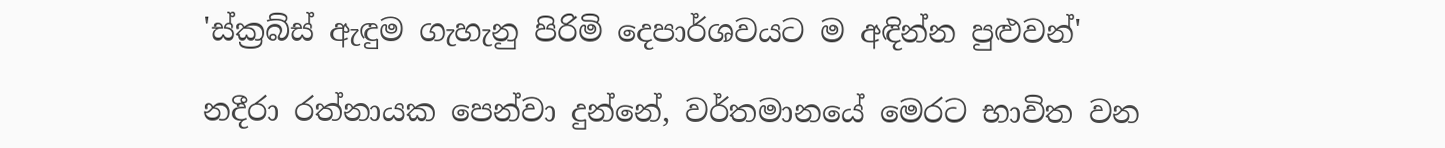'ස්ක්‍රබ්ස් ඇඳුම ගැහැනු පිරිමි දෙපාර්ශවයට ම අඳින්න පුළුවන්'

නදීරා රත්නායක පෙන්වා දුන්නේ, වර්තමානයේ මෙරට භාවිත වන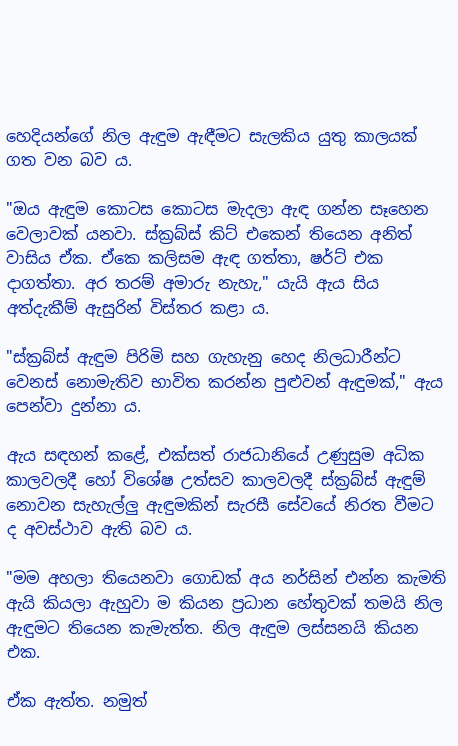හෙදියන්ගේ නිල ඇඳුම ඇඳීමට සැලකිය යුතු කාලයක් ගත වන බව ය.

"ඔය ඇඳුම කොටස කොටස මැදලා ඇඳ ගන්න සෑහෙන වෙලාවක් යනවා. ස්ක්‍රබ්ස් කිට් එකෙන් තියෙන අනිත් වාසිය ඒක. ඒකෙ කලිසම ඇඳ ගත්තා, ෂර්ට් එක දාගත්තා. අර තරම් අමාරු නැහැ," යැයි ඇය සිය අත්දැකීම් ඇසුරින් විස්තර කළා ය.

"ස්ක්‍රබ්ස් ඇඳුම පිරිමි සහ ගැහැනු හෙද නිලධාරීන්ට වෙනස් නොමැතිව භාවිත කරන්න පුළුවන් ඇඳුමක්," ඇය පෙන්වා දුන්නා ය.

ඇය සඳහන් කළේ, එක්සත් රාජධානියේ උණුසුම අධික කාලවලදී හෝ විශේෂ උත්සව කාලවලදී ස්ක්‍රබ්ස් ඇඳුම් නොවන සැහැල්ලු ඇඳුමකින් සැරසී සේවයේ නිරත වීමට ද අවස්ථාව ඇති බව ය.

"මම අහලා තියෙනවා ගොඩක් අය නර්සින් එන්න කැමති ඇයි කියලා ඇහුවා ම කියන ප්‍රධාන හේතුවක් තමයි නිල ඇඳුමට තියෙන කැමැත්ත. නිල ඇඳුම ලස්සනයි කියන එක.

ඒක ඇත්ත. නමුත්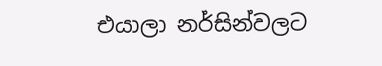එයාලා නර්සින්වලට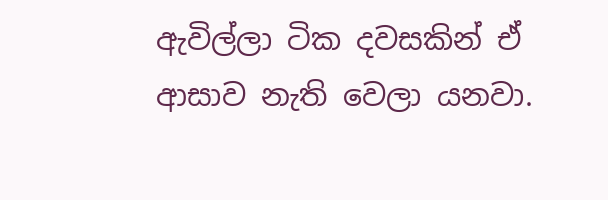ඇවිල්ලා ටික දවසකින් ඒ ආසාව නැති වෙලා යනවා.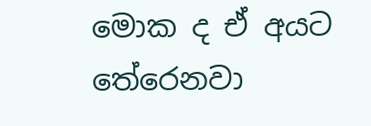මොක ද ඒ අයට තේරෙනවා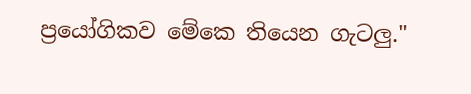ප්‍රයෝගිකව මේකෙ තියෙන ගැටලු."